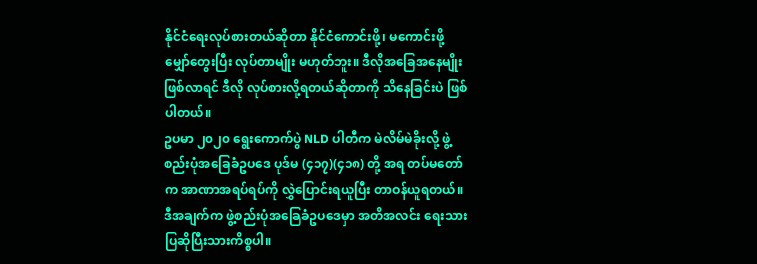နိုင်ငံရေးလုပ်စားတယ်ဆိုတာ နိုင်ငံကောင်းဖို့၊ မကောင်းဖို့ မျှော်တွေးပြီး လုပ်တာမျိုး မဟုတ်ဘူး။ ဒီလိုအခြေအနေမျိုး ဖြစ်လာရင် ဒီလို လုပ်စားလို့ရတယ်ဆိုတာကို သိနေခြင်းပဲ ဖြစ်ပါတယ်။
ဥပမာ ၂၀၂၀ ရွေးကောက်ပွဲ NLD ပါတီက မဲလိမ်မဲခိုးလို့ ဖွဲ့စည်းပုံအခြေခံဥပဒေ ပုဒ်မ (၄၁၇)(၄၁၈) တို့ အရ တပ်မတော်က အာဏာအရပ်ရပ်ကို လွှဲပြောင်းရယူပြီး တာဝန်ယူရတယ်။ ဒီအချက်က ဖွဲ့စည်းပုံအခြေခံဥပဒေမှာ အတိအလင်း ရေးသားပြဆိုပြီးသားကိစ္စပါ။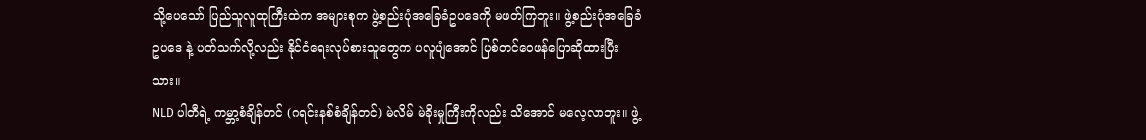သို့ပေသော် ပြည်သူလူထုကြီးထဲက အများစုက ဖွဲ့စည်းပုံအခြေခံဥပဒေကို မဖတ်ကြဘူး။ ဖွဲ့စည်းပုံအခြေခံဥပဒေ နဲ့ ပတ်သက်လို့လည်း နိုင်ငံရေးလုပ်စားသူတွေက ပလူပျံအောင် ပြစ်တင်ဝေဖန်ပြောဆိုထားပြီးသား။
NLD ပါတီရဲ့ ကမ္ဘာ့စံချိန်တင် (ဂရင်းနစ်စံချိန်တင်) မဲလိမ် မဲခိုးမှုကြီးကိုလည်း သိအောင် မလေ့လာဘူး။ ဖွဲ့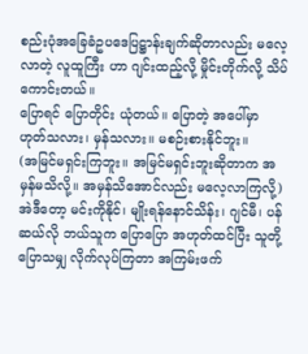စည်းပုံအခြေခံဥပဒေပြဋ္ဌာန်းချက်ဆိုတာလည်း မလေ့လာတဲ့ လူထူကြီး ဟာ ဂျင်းထည့်လို့ မှိုင်းတိုက်လို့ သိပ်ကောင်းတယ်။
ပြောရင် ပြောတိုင်း ယုံတယ်။ ပြောတဲ့ အပေါ်မှာ ဟုတ်သလား၊ မှန်သလား။ မစဉ်းစားနိုင်ဘူး။
(အမြင်မရှင်းကြဘူး။ အမြင်မရှင်းဘူးဆိုတာက အမှန်မသိလို့။ အမှန်သိအောင်လည်း မလေ့လာကြလို့)
အဲဒီတော့ မင်းကိုနိုင်၊ မျိုးရန်နောင်သိန်း၊ ဂျင်မီ၊ ပန်ဆယ်လို ဘယ်သူက ပြောပြော အဟုတ်ထင်ပြီး သူတို့ပြောသမျှ လိုက်လုပ်ကြတာ အကြမ်းဖက်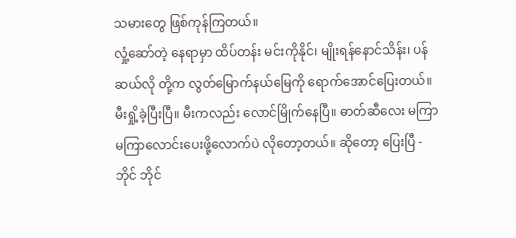သမားတွေ ဖြစ်ကုန်ကြတယ်။
လှုံ့ဆော်တဲ့ နေရာမှာ ထိပ်တန်း မင်းကိုနိုင်၊ မျိုးရန်နောင်သိန်း၊ ပန်ဆယ်လို တို့က လွတ်မြောက်နယ်မြေကို ရောက်အောင်ပြေးတယ်။ မီးရှို့ခဲ့ပြီးပြီ။ မီးကလည်း လောင်မြိုက်နေပြီ။ ဓာတ်ဆီလေး မကြာ မကြာလောင်းပေးဖို့လောက်ပဲ လိုတော့တယ်။ ဆိုတော့ ပြေးပြီ - ဘိုင် ဘိုင်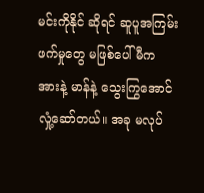မင်းကိုနိုင် ဆိုရင် ဆူပူအကြမ်းဖက်မှုတွေ မဖြစ်ပေါ်မီက အားနဲ့ မာန်နဲ့ သွေးကြွအောင် လှုံ့ဆော်တယ်။ အခု မလုပ်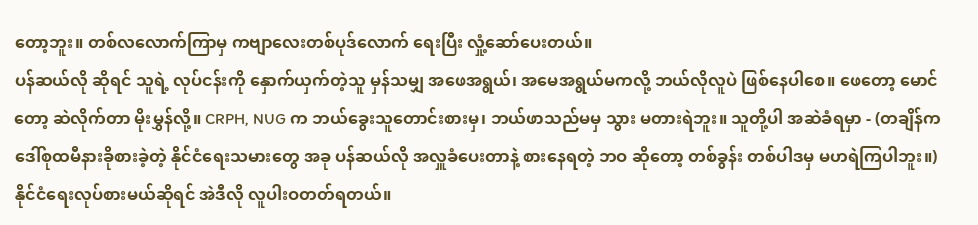တော့ဘူး။ တစ်လလောက်ကြာမှ ကဗျာလေးတစ်ပုဒ်လောက် ရေးပြီး လှုံ့ဆော်ပေးတယ်။
ပန်ဆယ်လို ဆိုရင် သူရဲ့ လုပ်ငန်းကို နှောက်ယှက်တဲ့သူ မှန်သမျှ အဖေအရွယ်၊ အမေအရွယ်မကလို့ ဘယ်လိုလူပဲ ဖြစ်နေပါစေ။ ဖေတော့ မောင်တော့ ဆဲလိုက်တာ မိုးမွှန်လို့။ CRPH, NUG က ဘယ်ခွေးသူတောင်းစားမှ၊ ဘယ်ဖာသည်မမှ သွား မတားရဲဘူး။ သူတို့ပါ အဆဲခံရမှာ - (တချိန်က ဒေါ်စုထမီနားခိုစားခဲ့တဲ့ နိုင်ငံရေးသမားတွေ အခု ပန်ဆယ်လို အလှူခံပေးတာနဲ့ စားနေရတဲ့ ဘဝ ဆိုတော့ တစ်ခွန်း တစ်ပါဒမှ မဟရဲကြပါဘူး။)
နိုင်ငံရေးလုပ်စားမယ်ဆိုရင် အဲဒီလို လူပါးဝတတ်ရတယ်။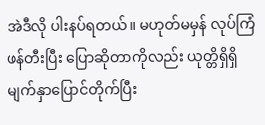အဲဒီလို ပါးနပ်ရတယ်။ မဟုတ်မမှန် လုပ်ကြံဖန်တီးပြီး ပြောဆိုတာကိုလည်း ယုတ္တိရှိရှိ မျက်နှာပြောင်တိုက်ပြီး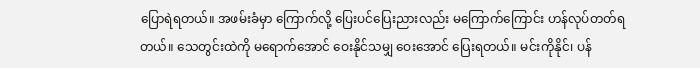ပြောရဲရတယ်။ အဖမ်းခံမှာ ကြောက်လို့ ပြေးပင်ပြေးညားလည်း မကြောက်ကြောင်း ဟန်လုပ်တတ်ရတယ်။ သေတွင်းထဲကို မရောက်အောင် ဝေးနိုင်သမျှ ဝေးအောင် ပြေးရတယ်။ မင်းကိုနိုင်၊ ပန်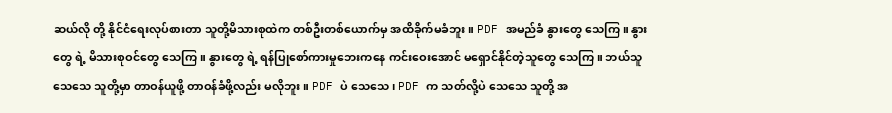ဆယ်လို တို့ နိုင်ငံရေးလုပ်စားတာ သူတို့မိသားစုထဲက တစ်ဦးတစ်ယောက်မှ အထိခိုက်မခံဘူး။ PDF အမည်ခံ နွားတွေ သေကြ။ နွားတွေ ရဲ့ မိသားစုဝင်တွေ သေကြ။ နွားတွေ ရဲ့ ရန်ပြုစော်ကားမှုဘေးကနေ ကင်းဝေးအောင် မရှောင်နိုင်တဲ့သူတွေ သေကြ။ ဘယ်သူသေသေ သူတို့မှာ တာဝန်ယူဖို့ တာဝန်ခံဖို့လည်း မလိုဘူး။ PDF ပဲ သေသေ၊ PDF က သတ်လို့ပဲ သေသေ သူတို့ အ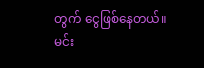တွက် ငွေဖြစ်နေတယ်။
မင်း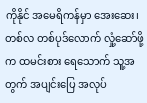ကိုနိုင် အမေရိကန်မှာ အေးဆေး၊ တစ်လ တစ်ပုဒ်လောက် လှုံ့ဆော်ဖို့က ထမင်းစား ရေသောက် သူ့အတွက် အပျင်းပြေ အလုပ်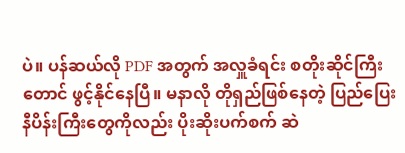ပဲ။ ပန်ဆယ်လို PDF အတွက် အလှူခံရင်း စတိုးဆိုင်ကြီးတောင် ဖွင့်နိုင်နေပြီ။ မနာလို တိုရှည်ဖြစ်နေတဲ့ ပြည်ပြေး နီပိန်းကြီးတွေကိုလည်း ပိုးဆိုးပက်စက် ဆဲ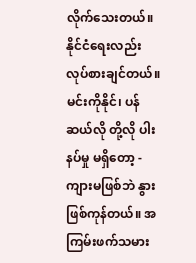လိုက်သေးတယ်။
နိုင်ငံရေးလည်း လုပ်စားချင်တယ်။ မင်းကိုနိုင်၊ ပန်ဆယ်လို တို့လို ပါးနပ်မှု မရှိတော့ -
ကျားမဖြစ်ဘဲ နွားဖြစ်ကုန်တယ်။ အကြမ်းဖက်သမား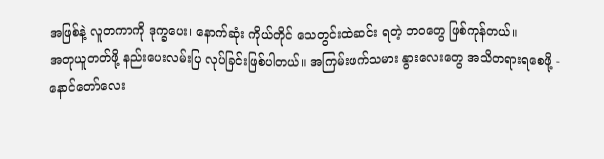အဖြစ်နဲ့ လူတကာကို ဒုက္ခပေး၊ နောက်ဆုံး ကိုယ်တိုင် သေတွင်းထဲဆင်း ရတဲ့ ဘဝတွေ ဖြစ်ကုန်တယ်။
အတုယူတတ်ဖို့ နည်းပေးလမ်းပြ လုပ်ခြင်းဖြစ်ပါတယ်။ အကြမ်းဖက်သမား နွားလေးတွေ အသိတရားရစေဖို့ -
နောင်တော်လေး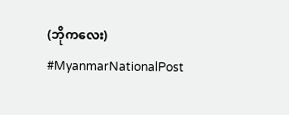(ဘိုကလေး)
#MyanmarNationalPost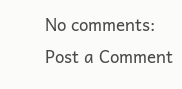No comments:
Post a Comment